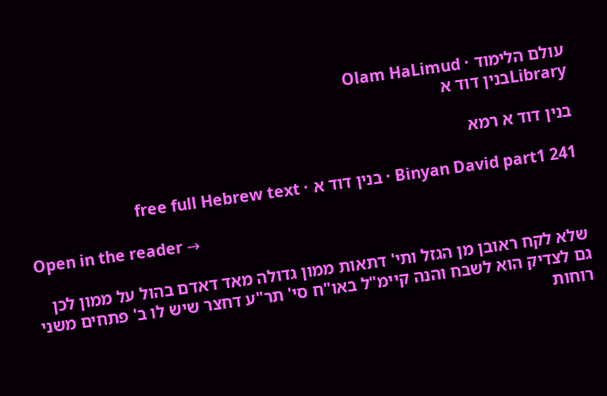עולם הלימוד · Olam HaLimud
Libraryבנין דוד א

בנין דוד א רמא

Binyan David part1 241 · בנין דוד א · free full Hebrew text

Open in the reader →

שלא לקח ראובן מן הגזל ותי' דתאות ממון גדולה מאד דאדם בהול על ממון לכן גם לצדיק הוא לשבח והנה קיימ"ל באו"ח סי' תר"ע דחצר שיש לו ב' פתחים משני רוחות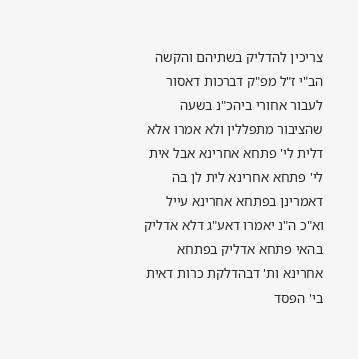צריכין להדליק בשתיהם והקשה הב"י ז"ל מפ"ק דברכות דאסור לעבור אחורי ביהכ"נ בשעה שהציבור מתפללין ולא אמרו אלא דלית לי' פתחא אחרינא אבל אית לי' פתחא אחרינא לית לן בה דאמרינן בפתחא אחרינא עייל וא"כ ה"נ יאמרו דאע"ג דלא אדליק בהאי פתחא אדליק בפתחא אחרינא ות' דבהדלקת כרות דאית בי' הפסד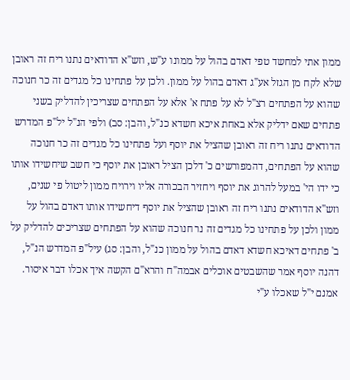ממון אתי למחשד טפי דאדם בהול על ממונו ע"ש, וזש"א הדודאים נתנו ריח זה ראובן שלא לקח מן הגזל אע"ג דאדם בהול על ממון. ולכן על פתחינו כל מגדים זה כר חנוכה שהוא על הפתחים רצ"ל לא על פתח א' אלא על הפתחים שצריכין להדליק בשני פתחים שאם ידליק אלא באחת איכא חשדא כנ"ל, והבן: סב) ולפי הנ"ל יל"פ המדרש הדודאים נתנו ריח זה ראובן שהציל את יוסף ועל פתחינו כל מגדים זה כר חנוכה שהוא על הפתחים, דהמפורשים כ' דלכן הציל ראובן את יוסף כי חשב שיחשידו אותו כי ידו הי' במעל להרוג את יוסף ויחזיר הבכורה אליו וירויח ממון ליטול פי שנים, וזש"א הדודאים נתנו ריח זה ראובן שהציל את יוסף דיחשידו אותו דאדם בהול על ממון ולכן על פתחינו כל מגדים זה נר חנוכה שהוא על הפתחים שצריכים להדליק על ב' פתחים דאיכא חשדא דאדם בהול על ממון כנ"ל, והבן: סג) עיל"פ המדרש הנ"ל, דהנה יוסף אמר שהשבטים אוכלים אבמה"ח והרא"ם הקשה איך אכלו דבר איסור. אמנם י"ל שאכלו ע"י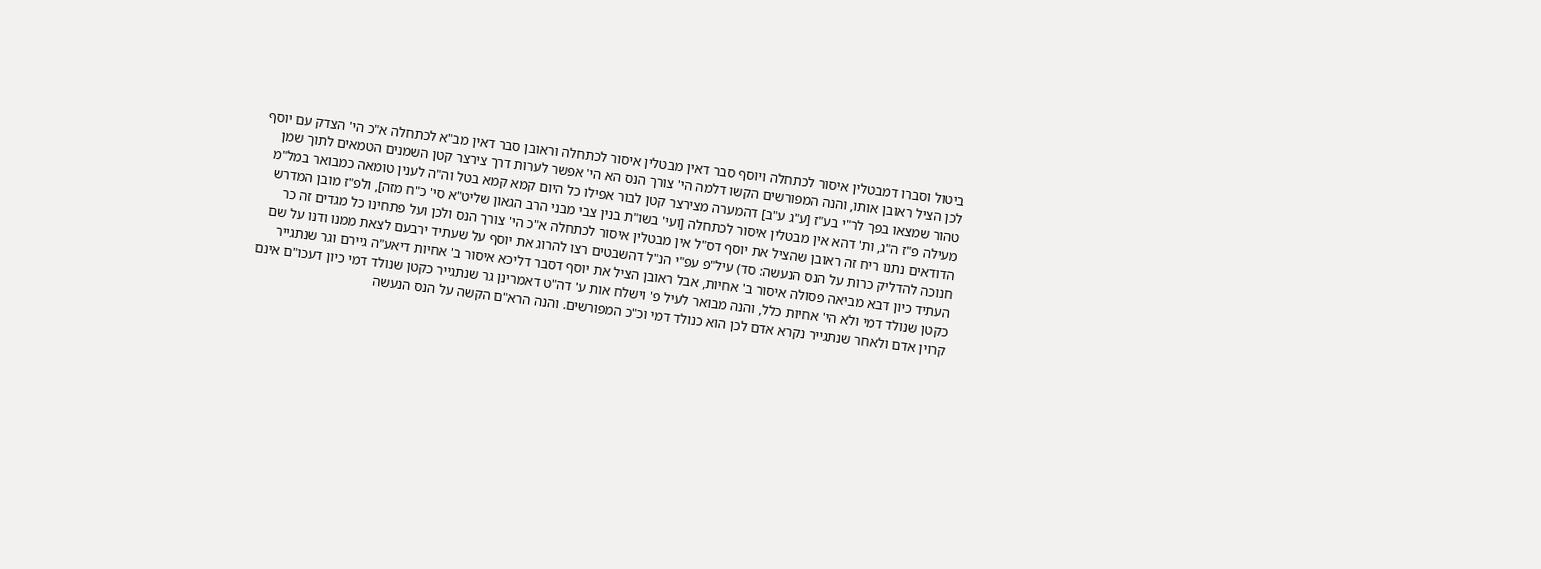ביטול וסברו דמבטלין איסור לכתחלה ויוסף סבר דאין מבטלין איסור לכתחלה וראובן סבר דאין מב"א לכתחלה א"כ הי' הצדק עם יוסף לכן הציל ראובן אותו, והנה המפורשים הקשו דלמה הי' צורך הנס הא הי' אפשר לערות דרך צירצר קטן השמנים הטמאים לתוך שמן טהור שמצאו בפך לר"י בע"ז [ע"ג ע"ב] דהמערה מצירצר קטן לבור אפילו כל היום קמא קמא בטל וה"ה לענין טומאה כמבואר במל"מ מעילה פ"ז ה"ג, ות' דהא אין מבטלין איסור לכתחלה [ועי' בשו"ת בנין צבי מבני הרב הגאון שליט"א סי' כ"ח מזה], ולפ"ז מובן המדרש הדודאים נתנו ריח זה ראובן שהציל את יוסף דס"ל אין מבטלין איסור לכתחלה א"כ הי' צורך הנס ולכן ועל פתחינו כל מגדים זה כר חנוכה להדליק כרות על הנס הנעשה: סד) עיל"פ עפ"י הנ"ל דהשבטים רצו להרוג את יוסף על שעתיד ירבעם לצאת ממנו ודנו על שם העתיד כיון דבא מביאה פסולה איסור ב' אחיות, אבל ראובן הציל את יוסף דסבר דליכא איסור ב' אחיות דיאע"ה גיירם וגר שנתגייר כקטן שנולד דמי ולא הי' אחיות כלל, והנה מבואר לעיל פ' וישלח אות ע' דה"ט דאמרינן גר שנתגייר כקטן שנולד דמי כיון דעכו"ם אינם קרוין אדם ולאחר שנתגייר נקרא אדם לכן הוא כנולד דמי וכ"כ המפורשים. והנה הרא"ם הקשה על הנס הנעשה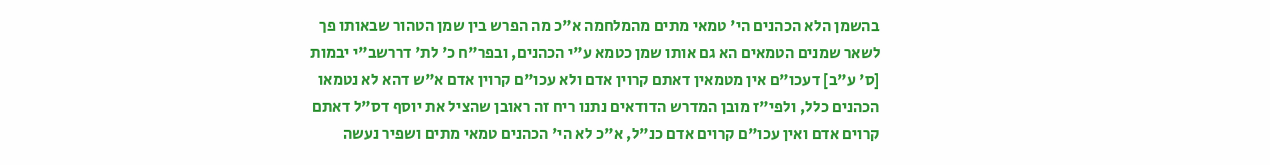בהשמן הלא הכהנים הי' טמאי מתים מהמלחמה א"כ מה הפרש בין שמן הטהור שבאותו פך לשאר שמנים הטמאים הא גם אותו שמן כטמא ע"י הכהנים, ובפר"ח כ' לת' דררשב"י יבמות [ס' ע"ב] דעכו"ם אין מטמאין דאתם קרוין אדם ולא עכו"ם קרוין אדם א"ש דהא לא נטמאו הכהנים כלל, ולפי"ז מובן המדרש הדודאים נתנו ריח זה ראובן שהציל את יוסף דס"ל דאתם קרוים אדם ואין עכו"ם קרוים אדם כנ"ל, א"כ לא הי' הכהנים טמאי מתים ושפיר נעשה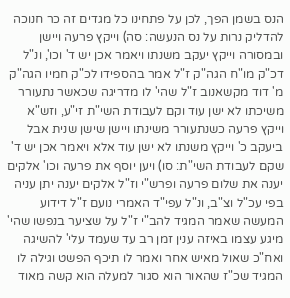הנס בשמן הפך, לכן על פתחינו כל מגדים זה כר חנוכה להדליק נרות על נס הנעשה: סה) וייקץ פרעה ויישן ובמסורה וייקץ יעקב משנתו ויאמר אכן יש ד' וכו', ונ"ל דכ"ק מו"ח הגה"ק ז"ל אמר בהספידו לכ"ק חמיו הגה"ק מ' דוד מקשאנוב ז"ל שהי' לו מדריגה שכאשר נתעורר משיכתו לא ישן עוד וקם לעבודת השי"ת זי"ע, וזש"א וייקץ פרעה כשנתעורר משינתו ויישן שישן שנית אבל ביעקב כ' וייקץ משנתו לא ישן עוד אלא ויאמר אכן יש ד' שקם לעבודת השי"ת: סו) ויען יוסף את פרעה וכו' אלקים יענה את שלום פרעה ופרש"י וז"ל אלקים יענה יתן עניה בפי עכ"ל וצ"ב, ונ"ל עפי"ד האמרי נועם ז"ל דידוע המעשה שאמר המגיד להב"י ז"ל על שציער בנפשו שהי' מיגע עצמו באיזה ענין זמן רב עד שעמד עלי' להשיגה ואח"כ שאול מאיש אחר ואמר לו תיכף הפשט וגילה לו המגיד שכ"ז שהאור הוא סגור למעלה הוא קשה מאוד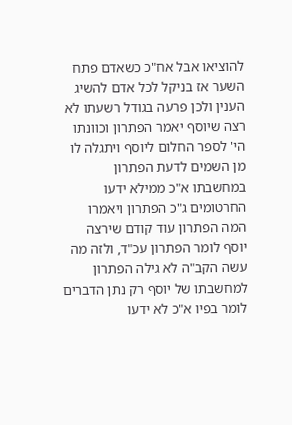להוציאו אבל אח"כ כשאדם פתח השער אז בניקל לכל אדם להשיג הענין ולכן פרעה בגודל רשעתו לא רצה שיוסף יאמר הפתרון וכוונתו הי' לספר החלום ליוסף ויתגלה לו מן השמים לדעת הפתרון במחשבתו א"כ ממילא ידעו החרטומים ג"כ הפתרון ויאמרו המה הפתרון עוד קודם שירצה יוסף לומר הפתרון עכ"ד, ולזה מה עשה הקב"ה לא גילה הפתרון למחשבתו של יוסף רק נתן הדברים לומר בפיו א"כ לא ידעו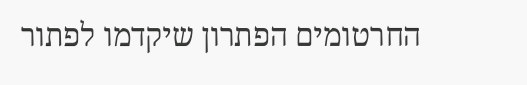החרטומים הפתרון שיקדמו לפתור